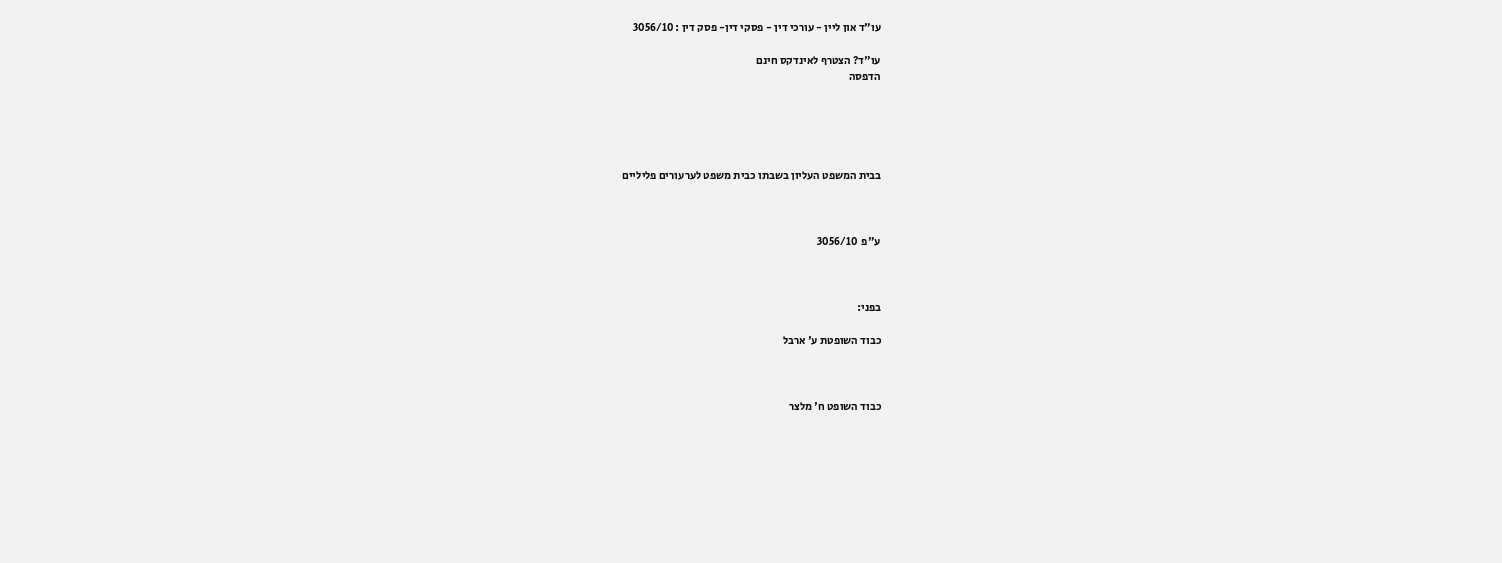עו"ד און ליין - עורכי דין - פסקי דין- פסק דין : 3056/10

עו"ד? הצטרף לאינדקס חינם
הדפסה





בבית המשפט העליון בשבתו כבית משפט לערעורים פליליים



ע"פ  3056/10



בפני:

כבוד השופטת ע' ארבל



כבוד השופט ח' מלצר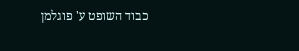כבוד השופט ע' פוגלמן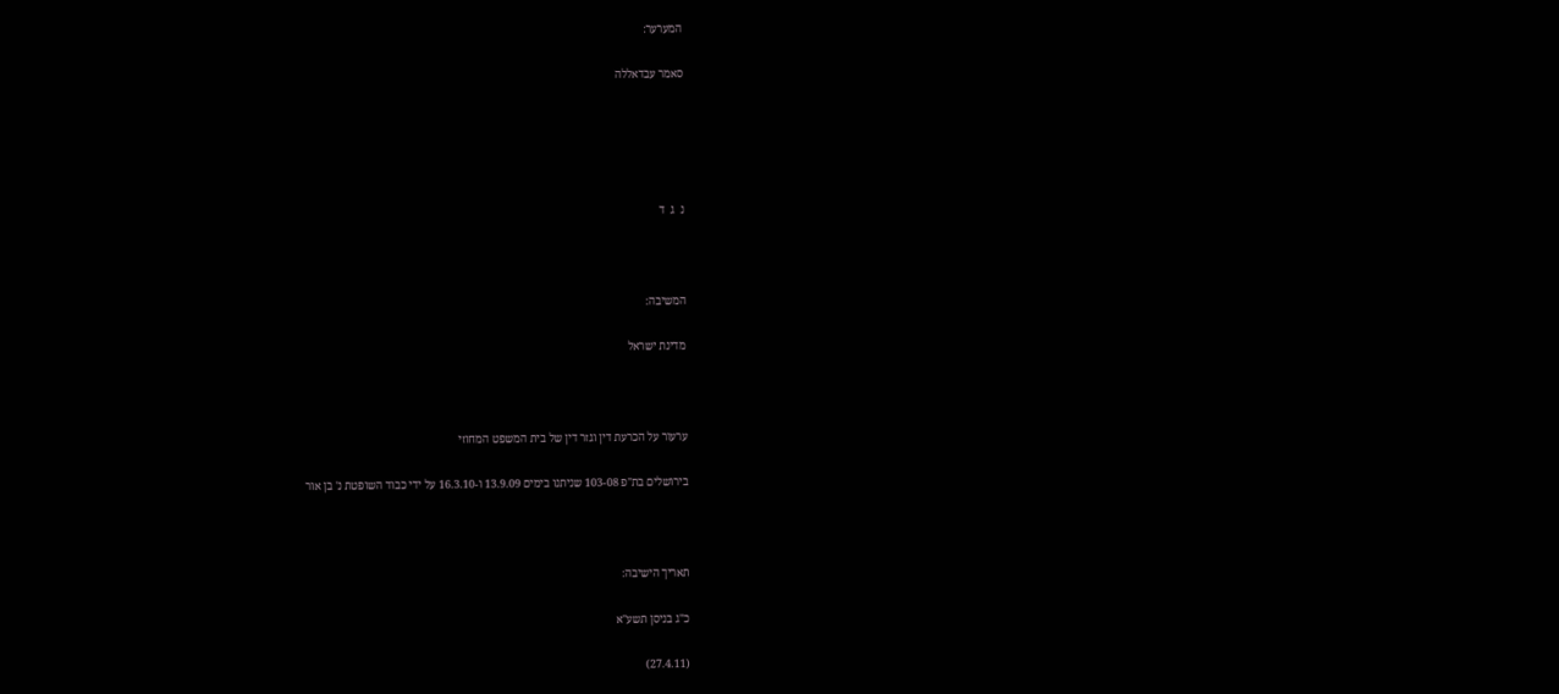המערער:

סאמר עבדאללה





נ  ג  ד



המשיבה:

מדינת ישראל



ערעור על הכרעת דין וגזר דין של בית המשפט המחוזי

בירושלים בת"פ 103-08 שניתנו בימים 13.9.09 ו-16.3.10 על ידי כבוד השופטת נ' בן אור



תאריך הישיבה:

כ"ג בניסן תשע"א

(27.4.11)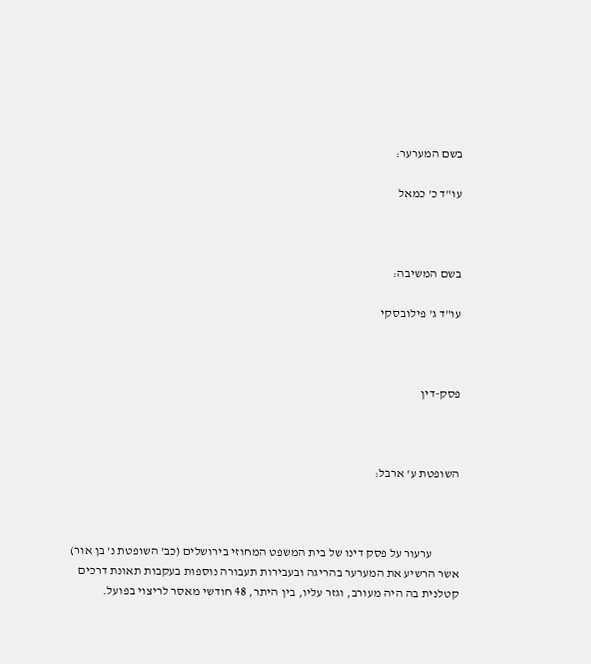בשם המערער:

עו"ד כ' כמאל



בשם המשיבה:

עו"ד ג' פילובסקי



פסק-דין



השופטת ע' ארבל:



           ערעור על פסק דינו של בית המשפט המחוזי בירושלים (כב' השופטת נ' בן אור) אשר הרשיע את המערער בהריגה ובעבירות תעבורה נוספות בעקבות תאונת דרכים קטלנית בה היה מעורב, וגזר עליו, בין היתר, 48 חודשי מאסר לריצוי בפועל.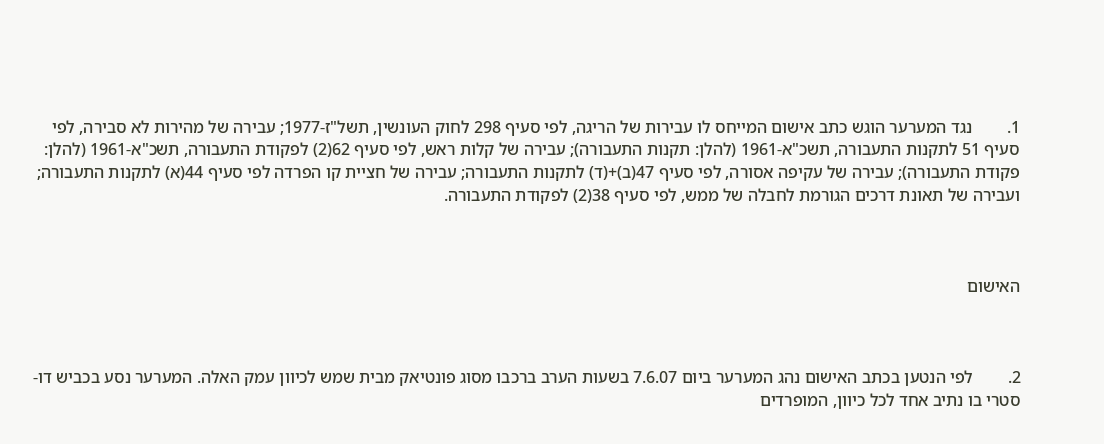1.        נגד המערער הוגש כתב אישום המייחס לו עבירות של הריגה, לפי סעיף 298 לחוק העונשין, תשל"ז-1977; עבירה של מהירות לא סבירה, לפי סעיף 51 לתקנות התעבורה, תשכ"א-1961 (להלן: תקנות התעבורה); עבירה של קלות ראש, לפי סעיף 62(2) לפקודת התעבורה, תשכ"א-1961 (להלן: פקודת התעבורה); עבירה של עקיפה אסורה, לפי סעיף 47(ב)+(ד) לתקנות התעבורה; עבירה של חציית קו הפרדה לפי סעיף 44(א) לתקנות התעבורה; ועבירה של תאונת דרכים הגורמת לחבלה של ממש, לפי סעיף 38(2) לפקודת התעבורה.



האישום



2.        לפי הנטען בכתב האישום נהג המערער ביום 7.6.07 בשעות הערב ברכבו מסוג פונטיאק מבית שמש לכיוון עמק האלה. המערער נסע בכביש דו-סטרי בו נתיב אחד לכל כיוון, המופרדים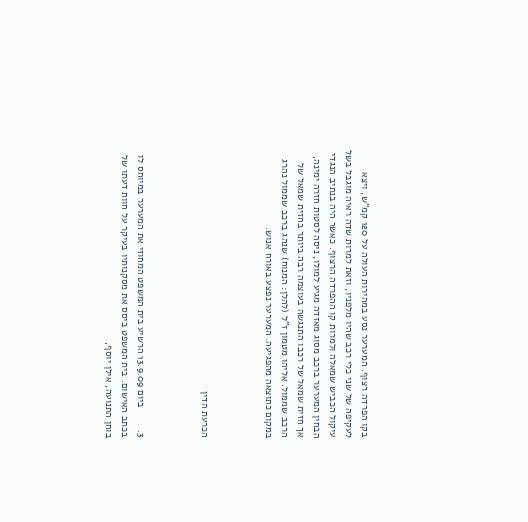בקו הפרדה רצוף. המערער נסע במהירות העולה על 120 קמ"ש, ויצא לעקיפה של שני כלי רכב שהיו מלפניו, וזאת למרות שדה ראיה מוגבל בשל עיקול הכביש שמאלה ולמרות קו ההפרדה הרצוף. כאשר היה בנתיב הנגדי הבחין המערער ברכב מסוג מאזדה מגיע למולו, ניסה לסטות חזרה ימינה, אך חזית שמאל של רכבו התנגשה בעוצמה רבה ביותר בחזית שמאל של הרכב שממול. אליהו מטמון ז"ל (להלן: המנוח) שנהג ברכב שממול נהרג במקום כתוצאה מהפגיעה. המערער נפצע באורח אנוש.



הכרעת הדין



3.        ביום 13.9.09 הרשיע בית המשפט המחוזי את המערער במיוחס לו בכתב האישום. בית המשפט ביסס את מסקנותיו בעיקר על חוות דעתו של בוחן התנועה, אילן יוסף,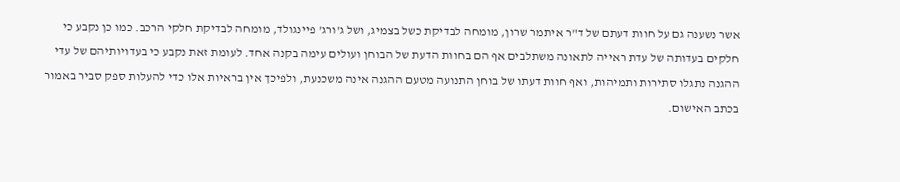אשר נשענה גם על חוות דעתם של ד"ר איתמר שרון, מומחה לבדיקת כשל בצמיג, ושל ג'ורג' פיינגולד, מומחה לבדיקת חלקי הרכב. כמו כן נקבע כי חלקים בעדותה של עדת ראייה לתאונה משתלבים אף הם בחוות הדעת של הבוחן ועולים עימה בקנה אחד. לעומת זאת נקבע כי בעדויותיהם של עדי ההגנה נתגלו סתירות ותמיהות, ואף חוות דעתו של בוחן התנועה מטעם ההגנה אינה משכנעת, ולפיכך אין בראיות אלו כדי להעלות ספק סביר באמור בכתב האישום.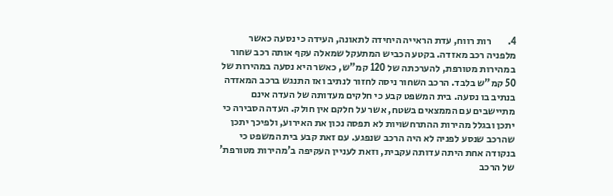4.        רות רווח, עדת הראייה היחידה לתאונה, העידה כי נסעה כאשר מלפניה רכב מאזדה. בקטע הכביש המתעקל שמאלה עקף אותה רכב שחור במהירות מטורפת, להערכתה של 120 קמ"ש, כאשר היא נסעה במהירות של 50 קמ"ש בלבד. הרכב השחור ניסה לחזור לנתיב ואז התנגש ברכב המאזדה בנתיב בו נסעה. בית המשפט קבע כי חלקים מעדותה של העדה אינם מתיישבים עם הממצאים בשטח, אשר על חלקם אין חולק. העדה הסבירה כי יתכן ובגלל מהירות ההתרחשויות לא תפסה נכון את האירוע, ולפיכך יתכן שהרכב שנסע לפניה לא היה הרכב שנפגע. עם זאת קבע בית המשפט כי בנקודה אחת היתה עדותה עקבית, וזאת לעניין העקיפה ב'מהירות מטורפת' של הרכב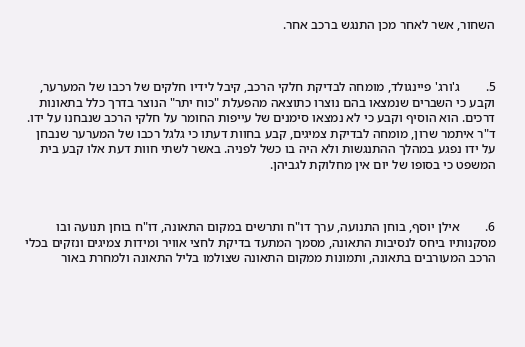השחור, אשר לאחר מכן התנגש ברכב אחר.



5.        ג'ורג' פיינגולד, מומחה לבדיקת חלקי הרכב, קיבל לידיו חלקים של רכבו של המערער, וקבע כי השברים שנמצאו בהם נוצרו כתוצאה מהפעלת "כוח יתר" הנוצר בדרך כלל בתאונות דרכים. הוא הוסיף וקבע כי לא נמצאו סימנים של עייפות החומר על חלקי הרכב שנבחנו על ידו. ד"ר איתמר שרון, מומחה לבדיקת צמיגים, קבע בחוות דעתו כי גלגל רכבו של המערער שנבחן על ידו נפגע במהלך ההתנגשות ולא היה בו כשל לפניה. באשר לשתי חוות דעת אלו קבע בית המשפט כי בסופו של יום אין מחלוקת לגביהן.



6.        אילן יוסף, בוחן התנועה, ערך דו"ח ותרשים במקום התאונה, דו"ח בוחן תנועה ובו מסקנותיו ביחס לנסיבות התאונה, מסמך המתעד בדיקת לחצי אוויר ומידות צמיגים ונזקים בכלי הרכב המעורבים בתאונה, ותמונות ממקום התאונה שצולמו בליל התאונה ולמחרת באור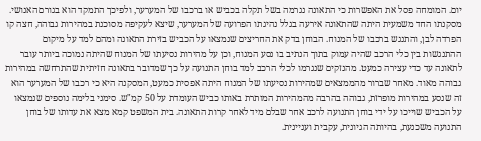יום. המומחה פסל את האפשרות כי התאונה נגרמה בשל תקלה בכביש או ברכבו של המערער, ולפיכך התמקד הוא בגורם האנושי. מסקנתו החד משמעית היתה שהתאונה אירעה בגלל נהיגתו הפרועה של המערער, שיצא לעקיפה מסוכנת במהירות גבוהה, חצה קו הפרדה לבן, והתנגש ברכבו של המנוח. הבוחן בדק את החריצים שנמצאו על הכביש בזירת התאונה ומהם למד על מיקום ההתנגשות בין כלי הרכב שהיה עמוק בתוך הנתיב בו נסע המנוח, וכן על מהירות נסיעתו של המנוח שהיתה נמוכה ביותר עובר לתאונה עד כדי עצירה כמעט. מהנזקים שנגרמו לכלי הרכב למד בוחן התנועה על כך שמדובר בתאונה חזיתית שהתרחשה במהירות גבוהה מאוד. מאחר שברור מהממצאים שמהירות נסיעתו של המנוח היתה אפסית כמעט, המסקנה היא כי רכבו של המערער הוא זה שנסע במהירות מופרזת, גבוהה בהרבה מהמהירות המותרת באותו כביש העומדת על 50 קמ"ש. סימני בלימה נוספים שנמצאו על הכביש שוייכו על ידי בוחן התנועה לרכב אחר שבלם מיד לאחר קרות התאונה. בית המשפט קמא מצא את עדותו של בוחן התנועה משכנעת, בהיותה הגיונית, עקבית ועניינית.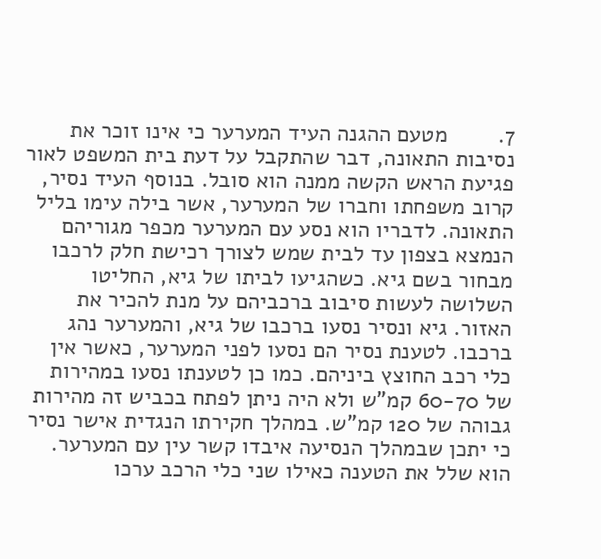7.        מטעם ההגנה העיד המערער כי אינו זוכר את נסיבות התאונה, דבר שהתקבל על דעת בית המשפט לאור פגיעת הראש הקשה ממנה הוא סובל. בנוסף העיד נסיר, קרוב משפחתו וחברו של המערער, אשר בילה עימו בליל התאונה. לדבריו הוא נסע עם המערער מכפר מגוריהם הנמצא בצפון עד לבית שמש לצורך רכישת חלק לרכבו מבחור בשם גיא. כשהגיעו לביתו של גיא, החליטו השלושה לעשות סיבוב ברכביהם על מנת להכיר את האזור. גיא ונסיר נסעו ברכבו של גיא, והמערער נהג ברכבו. לטענת נסיר הם נסעו לפני המערער, כאשר אין כלי רכב החוצץ ביניהם. כמו כן לטענתו נסעו במהירות של 60-70 קמ"ש ולא היה ניתן לפתח בכביש זה מהירות גבוהה של 120 קמ"ש. במהלך חקירתו הנגדית אישר נסיר כי יתכן שבמהלך הנסיעה איבדו קשר עין עם המערער. הוא שלל את הטענה כאילו שני כלי הרכב ערכו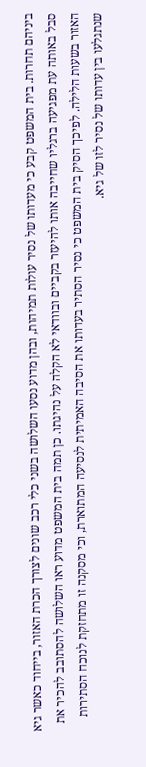ביניהם תחרות. בית המשפט קבע כי מעדותו של נסיר עולות תמיהות, ובהן מדוע נסעו השלושה בשני כלי רכב שונים לצורך הכרת האזור, בייחוד כאשר גיא סבל באותה עת מפגיעה ברגליו שחייבה אותו להיעזר בקביים ובוודאי לא הקלה על נהיגתו. כן תמה בית המשפט מדוע ראו השלושה להסתובב להכיר את האזור בשעות הלילה. לפיכך הסיק בית המשפט כי נסיר הסתיר בעדותו את הסיבה האמיתית לנסיעה המתוארת, וכי מסקנה זו מתחזקת לנוכח הסתירות שנתגלעו בין עדותו של נסיר לזו של גיא.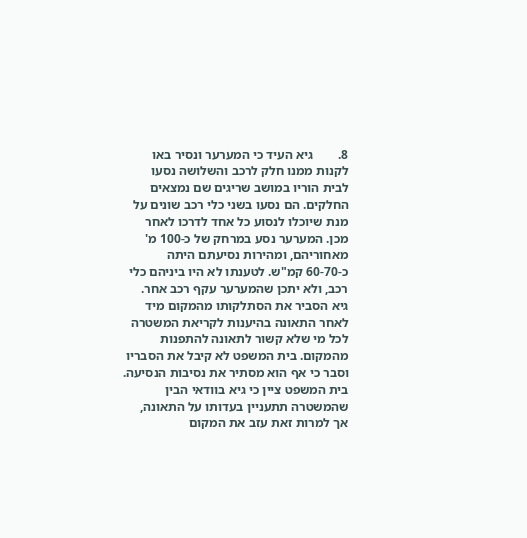8.        גיא העיד כי המערער ונסיר באו לקנות ממנו חלק לרכב והשלושה נסעו לבית הוריו במושב שריגים שם נמצאים החלקים. הם נסעו בשני כלי רכב שונים על מנת שיוכלו לנסוע כל אחד לדרכו לאחר מכן. המערער נסע במרחק של כ-100 מ' מאחוריהם, ומהירות נסיעתם היתה כ-60-70 קמ"ש. לטענתו לא היו ביניהם כלי רכב, ולא יתכן שהמערער עקף רכב אחר. גיא הסביר את הסתלקותו מהמקום מיד לאחר התאונה בהיענות לקריאת המשטרה לכל מי שלא קשור לתאונה להתפנות מהמקום. בית המשפט לא קיבל את הסבריו וסבר כי אף הוא מסתיר את נסיבות הנסיעה. בית המשפט ציין כי גיא בוודאי הבין שהמשטרה תתעניין בעדותו על התאונה, אך למרות זאת עזב את המקום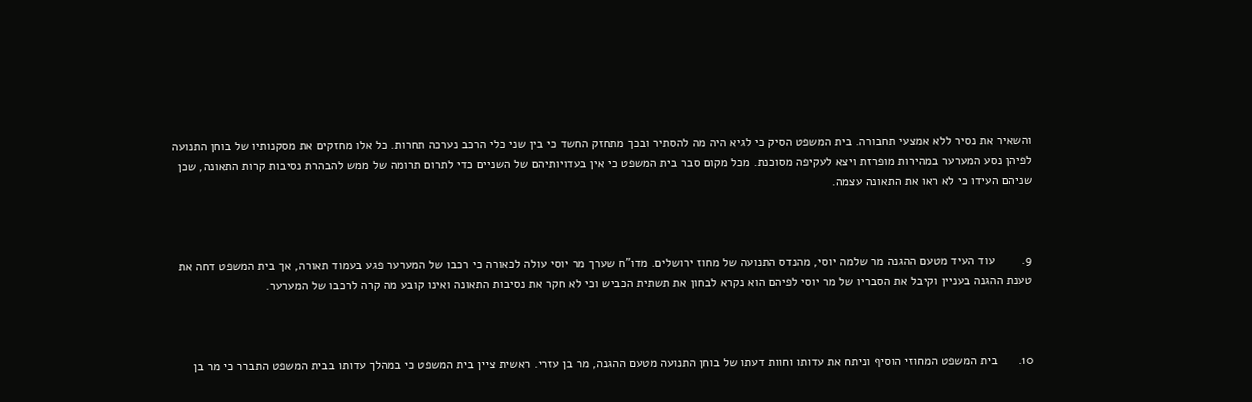והשאיר את נסיר ללא אמצעי תחבורה. בית המשפט הסיק כי לגיא היה מה להסתיר ובכך מתחזק החשד כי בין שני כלי הרכב נערכה תחרות. כל אלו מחזקים את מסקנותיו של בוחן התנועה לפיהן נסע המערער במהירות מופרזת ויצא לעקיפה מסוכנת. מכל מקום סבר בית המשפט כי אין בעדויותיהם של השניים כדי לתרום תרומה של ממש להבהרת נסיבות קרות התאונה, שכן שניהם העידו כי לא ראו את התאונה עצמה.



9.        עוד העיד מטעם ההגנה מר שלמה יוסי, מהנדס התנועה של מחוז ירושלים. מדו"ח שערך מר יוסי עולה לכאורה כי רכבו של המערער פגע בעמוד תאורה, אך בית המשפט דחה את טענת ההגנה בעניין וקיבל את הסבריו של מר יוסי לפיהם הוא נקרא לבחון את תשתית הכביש וכי לא חקר את נסיבות התאונה ואינו קובע מה קרה לרכבו של המערער.



10.      בית המשפט המחוזי הוסיף וניתח את עדותו וחוות דעתו של בוחן התנועה מטעם ההגנה, מר בן עזרי. ראשית ציין בית המשפט כי במהלך עדותו בבית המשפט התברר כי מר בן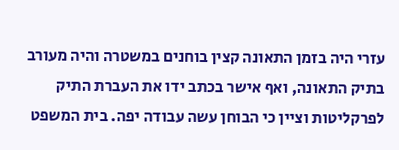עזרי היה בזמן התאונה קצין בוחנים במשטרה והיה מעורב בתיק התאונה, ואף אישר בכתב ידו את העברת התיק לפרקליטות וציין כי הבוחן עשה עבודה יפה. בית המשפט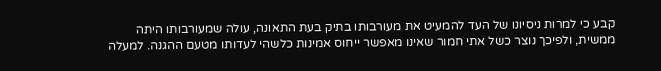קבע כי למרות ניסיונו של העד להמעיט את מעורבותו בתיק בעת התאונה, עולה שמעורבותו היתה ממשית, ולפיכך נוצר כשל אתי חמור שאינו מאפשר ייחוס אמינות כלשהי לעדותו מטעם ההגנה. למעלה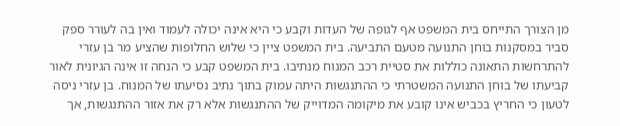מן הצורך התייחס בית המשפט אף לגופה של העדות וקבע כי היא אינה יכולה לעמוד ואין בה לעורר ספק סביר במסקנות בוחן התנועה מטעם התביעה. בית המשפט ציין כי שלוש החלופות שהציע מר בן עזרי להתרחשות התאונה כוללות את סטיית רכב המנוח מנתיבו. בית המשפט קבע כי הנחה זו אינה הגיונית לאור קביעתו של בוחן התנועה המשטרתי כי ההתנגשות היתה עמוק בתוך נתיב נסיעתו של המנוח. בן עזרי ניסה לטעון כי החריץ בכביש אינו קובע את מיקומה המדוייק של ההתנגשות אלא רק את אזור ההתנגשות, אך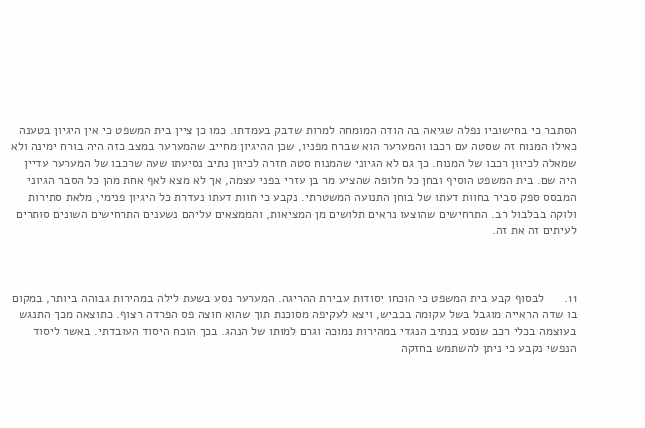הסתבר כי בחישוביו נפלה שגיאה בה הודה המומחה למרות שדבק בעמדתו. כמו כן ציין בית המשפט כי אין היגיון בטענה כאילו המנוח זה שסטה עם רכבו והמערער הוא שברח מפניו, שכן ההיגיון מחייב שהמערער במצב כזה היה בורח ימינה ולא שמאלה לכיוון רכבו של המנוח. כך גם לא הגיוני שהמנוח סטה חזרה לכיוון נתיב נסיעתו שעה שרכבו של המערער עדיין היה שם. בית המשפט הוסיף ובחן כל חלופה שהציע מר בן עזרי בפני עצמה, אך לא מצא לאף אחת מהן כל הסבר הגיוני המבסס ספק סביר בחוות דעתו של בוחן התנועה המשטרתי. נקבע כי חוות דעתו נעדרת כל היגיון פנימי, מלאת סתירות ולוקה בבלבול רב. התרחישים שהוצעו נראים תלושים מן המציאות, והממצאים עליהם נשענים התרחישים השונים סותרים לעיתים זה את זה.



11.      לבסוף קבע בית המשפט כי הוכחו יסודות עבירת ההריגה. המערער נסע בשעת לילה במהירות גבוהה ביותר, במקום בו שדה הראייה מוגבל בשל עקומה בכביש, ויצא לעקיפה מסוכנת תוך שהוא חוצה פס הפרדה רצוף. כתוצאה מכך התנגש בעוצמה בכלי רכב שנסע בנתיב הנגדי במהירות נמוכה וגרם למותו של הנהג. בכך הוכח היסוד העובדתי. באשר ליסוד הנפשי נקבע כי ניתן להשתמש בחזקה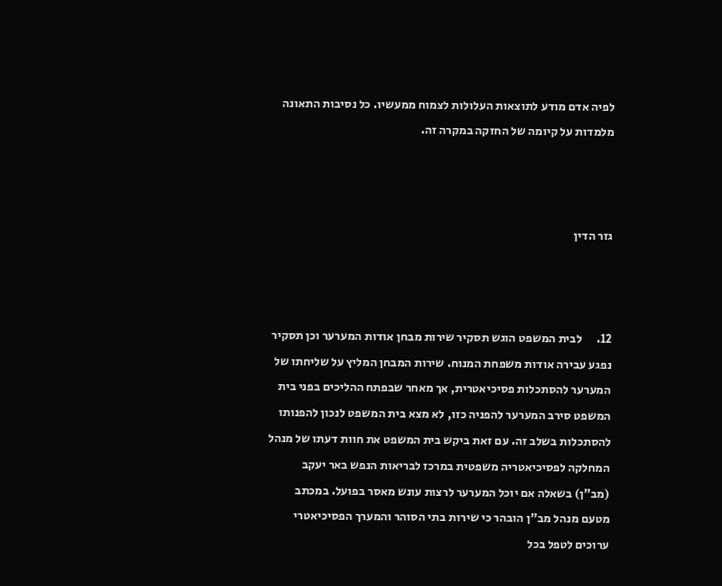לפיה אדם מודע לתוצאות העלולות לצמוח ממעשיו. כל נסיבות התאונה מלמדות על קיומה של החזקה במקרה זה.



גזר הדין



12.      לבית המשפט הוגש תסקיר שירות מבחן אודות המערער וכן תסקיר נפגע עבירה אודות משפחת המנוח. שירות המבחן המליץ על שליחתו של המערער להסתכלות פסיכיאטרית, אך מאחר שבפתח ההליכים בפני בית המשפט סירב המערער להפניה כזו, לא מצא בית המשפט לנכון להפנותו להסתכלות בשלב זה. עם זאת ביקש בית המשפט את חוות דעתו של מנהל המחלקה לפסיכיאטריה משפטית במרכז לבריאות הנפש באר יעקב (מב"ן) בשאלה אם יוכל המערער לרצות עונש מאסר בפועל. במכתב מטעם מנהל מב"ן הובהר כי שירות בתי הסוהר והמערך הפסיכיאטרי ערוכים לטפל בכל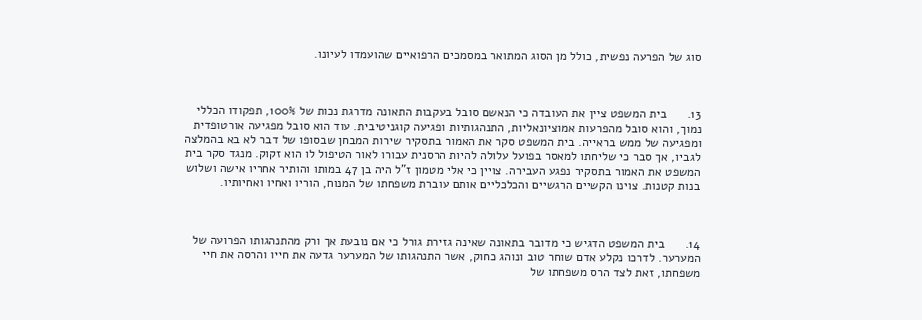סוג של הפרעה נפשית, כולל מן הסוג המתואר במסמכים הרפואיים שהועמדו לעיונו.



13.      בית המשפט ציין את העובדה כי הנאשם סובל בעקבות התאונה מדרגת נכות של 100%, תפקודו הכללי נמוך, והוא סובל מהפרעות אמוציונאליות, התנהגותיות ופגיעה קוגניטיבית. עוד הוא סובל מפגיעה אורטופדית ומפגיעה של ממש בראייה. בית המשפט סקר את האמור בתסקיר שירות המבחן שבסופו של דבר לא בא בהמלצה לגביו, אך סבר כי שליחתו למאסר בפועל עלולה להיות הרסנית עבורו לאור הטיפול לו הוא זקוק. מנגד סקר בית המשפט את האמור בתסקיר נפגע העבירה. צויין כי אלי מטמון ז"ל היה בן 47 במותו והותיר אחריו אישה ושלוש בנות קטנות. צוינו הקשיים הרגשיים והכלכליים אותם עוברת משפחתו של המנוח, הוריו ואחיו ואחיותיו.



14.      בית המשפט הדגיש כי מדובר בתאונה שאינה גזירת גורל כי אם נובעת אך ורק מהתנהגותו הפרועה של המערער. לדרכו נקלע אדם שוחר טוב ונוהג כחוק, אשר התנהגותו של המערער גדעה את חייו והרסה את חיי משפחתו, זאת לצד הרס משפחתו של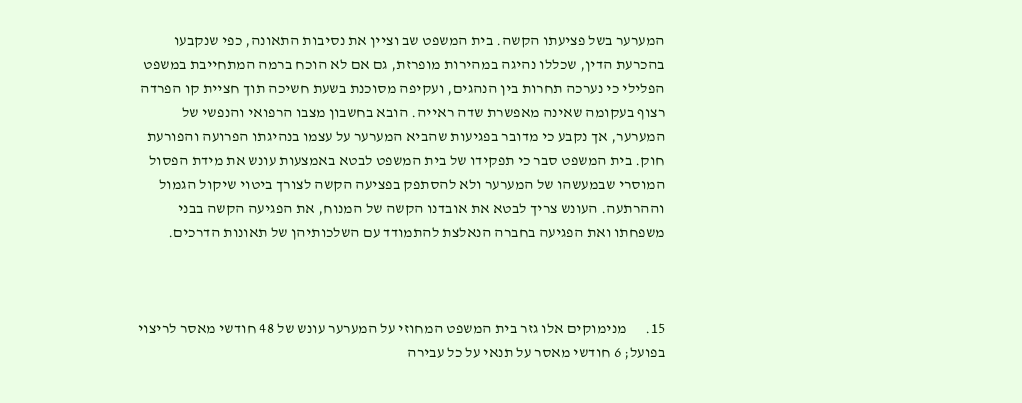המערער בשל פציעתו הקשה. בית המשפט שב וציין את נסיבות התאונה, כפי שנקבעו בהכרעת הדין, שכללו נהיגה במהירות מופרזת, גם אם לא הוכח ברמה המתחייבת במשפט הפלילי כי נערכה תחרות בין הנהגים, ועקיפה מסוכנת בשעת חשיכה תוך חציית קו הפרדה רצוף בעקומה שאינה מאפשרת שדה ראייה. הובא בחשבון מצבו הרפואי והנפשי של המערער, אך נקבע כי מדובר בפגיעות שהביא המערער על עצמו בנהיגתו הפרועה והפורעת חוק. בית המשפט סבר כי תפקידו של בית המשפט לבטא באמצעות עונש את מידת הפסול המוסרי שבמעשהו של המערער ולא להסתפק בפציעה הקשה לצורך ביטוי שיקול הגמול וההרתעה. העונש צריך לבטא את אובדנו הקשה של המנוח, את הפגיעה הקשה בבני משפחתו ואת הפגיעה בחברה הנאלצת להתמודד עם השלכותיהן של תאונות הדרכים.



15.      מנימוקים אלו גזר בית המשפט המחוזי על המערער עונש של 48 חודשי מאסר לריצוי בפועל; 6 חודשי מאסר על תנאי על כל עבירה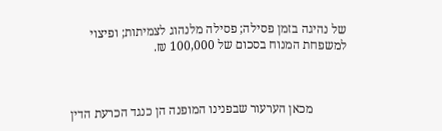של נהיגה בזמן פסילה; פסילה מלנהוג לצמיתות; ופיצוי למשפחת המנוח בסכום של 100,000 ₪.



           מכאן הערעור שבפנינו המופנה הן כנגד הכרעת הדין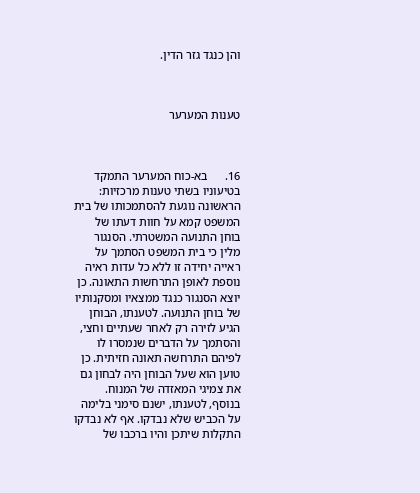והן כנגד גזר הדין.



טענות המערער



16.      בא-כוח המערער התמקד בטיעוניו בשתי טענות מרכזיות: הראשונה נוגעת להסתמכותו של בית המשפט קמא על חוות דעתו של בוחן התנועה המשטרתי. הסנגור מלין כי בית המשפט הסתמך על ראייה יחידה זו ללא כל עדות ראיה נוספת לאופן התרחשות התאונה. כן יוצא הסנגור כנגד ממצאיו ומסקנותיו של בוחן התנועה. לטענתו, הבוחן הגיע לזירה רק לאחר שעתיים וחצי, והסתמך על הדברים שנמסרו לו לפיהם התרחשה תאונה חזיתית. כן טוען הוא שעל הבוחן היה לבחון גם את צמיגי המאזדה של המנוח. בנוסף, לטענתו, ישנם סימני בלימה על הכביש שלא נבדקו. אף לא נבדקו התקלות שיתכן והיו ברכבו של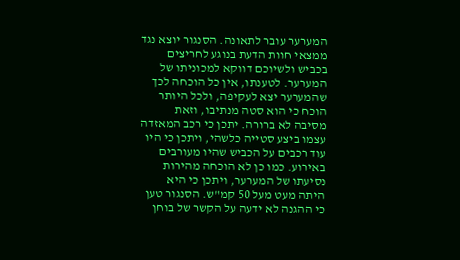המערער עובר לתאונה. הסנגור יוצא נגד ממצאי חוות הדעת בנוגע לחריצים בכביש ולשיוכם דווקא למכוניתו של המערער. לטענתו, אין כל הוכחה לכך שהמערער יצא לעקיפה, ולכל היותר הוכח כי הוא סטה מנתיבו, וזאת מסיבה לא ברורה. יתכן כי רכב המאזדה עצמו ביצע סטייה כלשהי, ויתכן כי היו עוד רכבים על הכביש שהיו מעורבים באירוע. כמו כן לא הוכחה מהירות נסיעתו של המערער, ויתכן כי היא היתה מעט מעל 50 קמ"ש. הסנגור טען כי ההגנה לא ידעה על הקשר של בוחן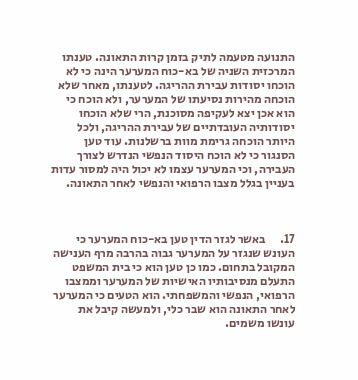התנועה מטעמה לתיק בזמן קרות התאונה. טענתו המרכזית השניה של בא-כוח המערער הינה כי לא הוכחו יסודות עבירת ההריגה. לטענתו, מאחר שלא הוכחה מהירות נסיעתו של המערער, ולא הוכח כי הוא אכן יצא לעקיפה מסוכנת, הרי שלא הוכחו יסודותיה העובדתיים של עבירת ההריגה, ולכל היותר הוכחה גרימת מוות ברשלנות. עוד טען הסנגור כי לא הוכח היסוד הנפשי הנדרש לצורך העבירה, וכי המערער עצמו לא יכול היה למסור עדות בעניין בגלל מצבו הרפואי והנפשי לאחר התאונה.



17.      באשר לגזר הדין טען בא-כוח המערער כי העונש שנגזר על המערער גבוה בהרבה מרף הענישה המקובל בתחום. כמו כן טען הוא כי בית המשפט התעלם מנסיבותיו האישיות של המערער וממצבו הרפואי, הנפשי והמשפחתי. הוא הטעים כי המערער לאחר התאונה הוא שבר כלי, ולמעשה קיבל את עונשו משמים.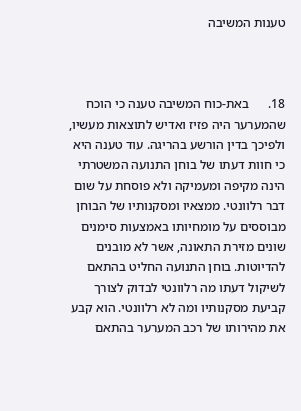טענות המשיבה



18.      באת-כוח המשיבה טענה כי הוכח שהמערער היה פזיז ואדיש לתוצאות מעשיו, ולפיכך בדין הורשע בהריגה. עוד טענה היא כי חוות דעתו של בוחן התנועה המשטרתי הינה מקיפה ומעמיקה ולא פוסחת על שום דבר רלוונטי. ממצאיו ומסקנותיו של הבוחן מבוססים על מומחיותו באמצעות סימנים שונים מזירת התאונה, אשר לא מובנים להדיוטות. בוחן התנועה החליט בהתאם לשיקול דעתו מה רלוונטי לבדוק לצורך קביעת מסקנותיו ומה לא רלוונטי. הוא קבע את מהירותו של רכב המערער בהתאם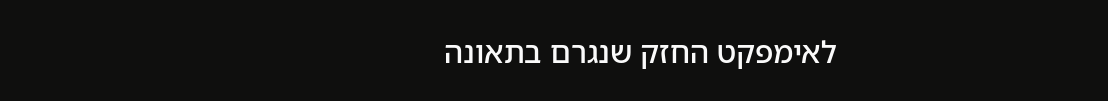לאימפקט החזק שנגרם בתאונה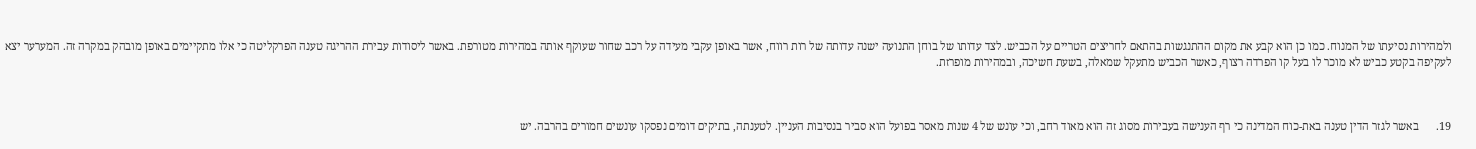ולמהירות נסיעתו של המנוח. כמו כן הוא קבע את מקום ההתנגשות בהתאם לחריצים הטריים על הכביש. לצד עדותו של בוחן התנועה ישנה עדותה של רות רווח, אשר באופן עקבי מעידה על רכב שחור שעוקף אותה במהירות מטורפת. באשר ליסודות עבירת ההריגה טענה הפרקליטה כי אלו מתקיימים באופן מובהק במקרה זה. המערער יצא לעקיפה בקטע כביש לא מוכר לו בעל קו הפרדה רצוף, כאשר הכביש מתעקל שמאלה, בשעת חשיכה, ובמהירות מופרזת.



19.      באשר לגזר הדין טענה באת-כוח המדינה כי רף הענישה בעבירות מסוג זה הוא מאוד רחב, וכי עונש של 4 שנות מאסר בפועל הוא סביר בנסיבות העניין. לטענתה, בתיקים דומים נפסקו עונשים חמורים בהרבה. יש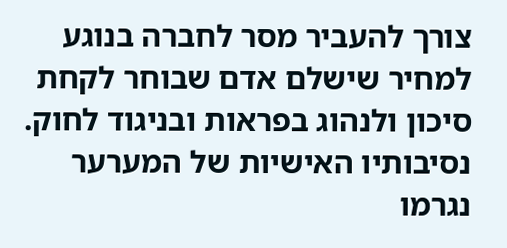צורך להעביר מסר לחברה בנוגע למחיר שישלם אדם שבוחר לקחת סיכון ולנהוג בפראות ובניגוד לחוק. נסיבותיו האישיות של המערער נגרמו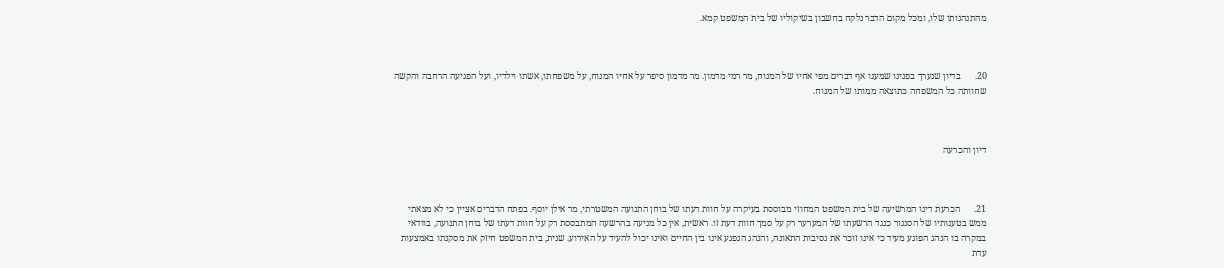מהתנהגותו שלו, ומכל מקום הדבר נלקח בחשבון בשיקוליו של בית המשפט קמא.



20.      בדיון שנערך בפנינו שמענו אף דברים מפי אחיו של המנוח, מר רמי מדמון. מר מדמון סיפר על אחיו המנוח, על משפחתו, אשתו וילדיו, ועל הפגיעה הרחבה והקשה שחוותה כל המשפחה כתוצאה ממותו של המנוח.



דיון והכרעה



21.      הכרעת דינו המרשיעה של בית המשפט המחוזי מבוססת בעיקרה על חוות דעתו של בוחן התנועה המשטרתי, מר אילן יוסף. בפתח הדברים אציין כי לא מצאתי ממש בטענותיו של הסנגור כנגד הרשעתו של המערער רק על סמך חוות דעת זו. ראשית, אין כל מניעה בהרשעה המתבססת רק על חוות דעתו של בוחן התנועה, בוודאי במקרה בו הנהג הפוגע מעיד כי אינו זוכר את נסיבות התאונה, והנהג הנפגע אינו בין החיים ואינו יכול להעיד על האירוע. שנית, בית המשפט חיזק את מסקנתו באמצעות עדת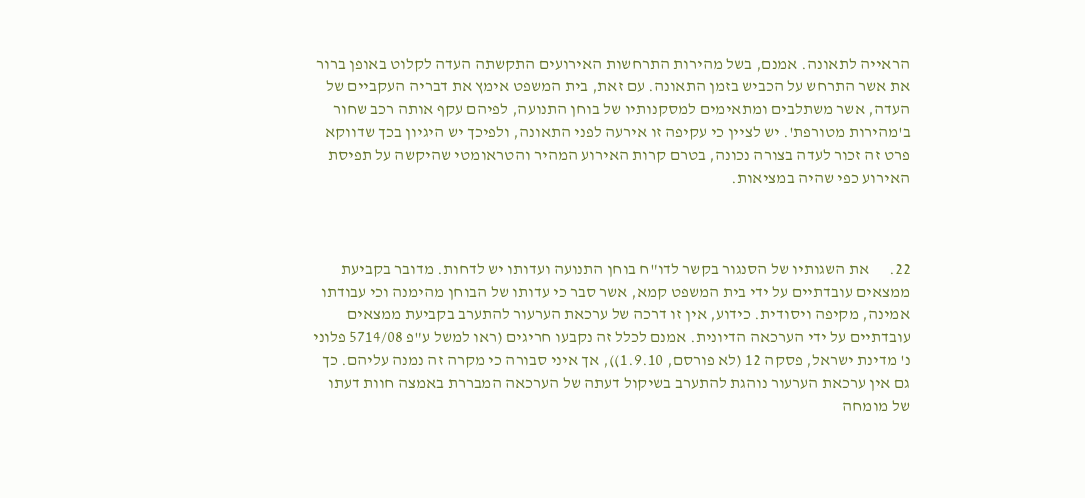הראייה לתאונה. אמנם, בשל מהירות התרחשות האירועים התקשתה העדה לקלוט באופן ברור את אשר התרחש על הכביש בזמן התאונה. עם זאת, בית המשפט אימץ את דבריה העקביים של העדה, אשר משתלבים ומתאימים למסקנותיו של בוחן התנועה, לפיהם עקף אותה רכב שחור ב'מהירות מטורפת'. יש לציין כי עקיפה זו אירעה לפני התאונה, ולפיכך יש היגיון בכך שדווקא פרט זה זכור לעדה בצורה נכונה, בטרם קרות האירוע המהיר והטראומטי שהיקשה על תפיסת האירוע כפי שהיה במציאות.



22.      את השגותיו של הסנגור בקשר לדו"ח בוחן התנועה ועדותו יש לדחות. מדובר בקביעת ממצאים עובדתיים על ידי בית המשפט קמא, אשר סבר כי עדותו של הבוחן מהימנה וכי עבודתו אמינה, מקיפה ויסודית. כידוע, אין זו דרכה של ערכאת הערעור להתערב בקביעת ממצאים עובדתיים על ידי הערכאה הדיונית. אמנם לכלל זה נקבעו חריגים (ראו למשל ע"פ 5714/08 פלוני נ' מדינת ישראל, פסקה 12 (לא פורסם, 1.9.10)), אך איני סבורה כי מקרה זה נמנה עליהם. כך גם אין ערכאת הערעור נוהגת להתערב בשיקול דעתה של הערכאה המבררת באמצה חוות דעתו של מומחה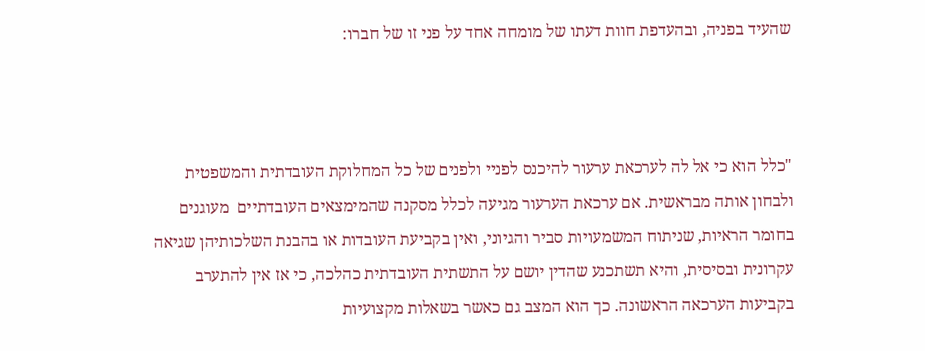שהעיד בפניה, ובהעדפת חוות דעתו של מומחה אחד על פני זו של חברו:



"כלל הוא כי אל לה לערכאת ערעור להיכנס לפניי ולפנים של כל המחלוקת העובדתית והמשפטית ולבחון אותה מבראשית. אם ערכאת הערעור מגיעה לכלל מסקנה שהמימצאים העובדתיים  מעוגנים בחומר הראיות, שניתוח המשמעויות סביר והגיוני, ואין בקביעת העובדות או בהבנת השלכותיהן שגיאה עקרונית ובסיסית, והיא תשתכנע שהדין יושם על התשתית העובדתית כהלכה, כי אז אין להתערב בקביעות הערכאה הראשונה. כך הוא המצב גם כאשר בשאלות מקצועיות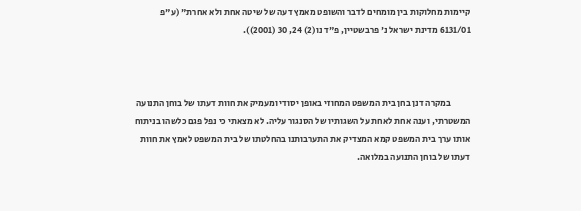קיימות מחלוקות בין מומחים לדבר והשופט מאמץ דעה של שיטה אחת ולא אחרת" (ע"פ 6131/01 מדינת ישראל נ' פרבשטיין, פ"ד נו(2) 24, 30 (2001)).



           במקרה דנן בחן בית המשפט המחוזי באופן יסודי ומעמיק את חוות דעתו של בוחן התנועה המשטרתי, וענה אחת לאחת על השגותיו של הסנגור עליה. לא מצאתי כי נפל פגם כלשהו בניתוח אותו ערך בית המשפט קמא המצדיק את התערבותנו בהחלטתו של בית המשפט לאמץ את חוות דעתו של בוחן התנועה במלואה.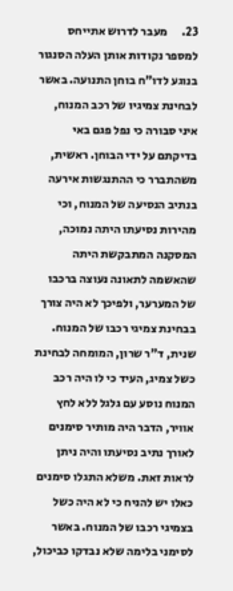23.      מעבר לדרוש אתייחס למספר נקודות אותן העלה הסנגור בנוגע לדו"ח בוחן התנועה. באשר לבחינת צמיגיו של רכב המנוח, איני סבורה כי נפל פגם באי בדיקתם על ידי הבוחן. ראשית, משהתברר כי ההתנגשות אירעה בנתיב הנסיעה של המנוח, וכי מהירות נסיעתו היתה נמוכה, המסקנה המתבקשת היתה שהאשמה לתאונה נעוצה ברכבו של המערער, ולפיכך לא היה צורך בבחינת צמיגי רכבו של המנוח. שנית, ד"ר שרון, המומחה לבחינת כשל צמיג, העיד כי לו היה רכב המנוח נוסע עם גלגל ללא לחץ אוויר, הדבר היה מותיר סימנים לאורך נתיב נסיעתו והיה ניתן לראות זאת. משלא התגלו סימנים כאלו יש להניח כי לא היה כשל בצמיגי רכבו של המנוח. באשר לסימני בלימה שלא נבדקו כביכול,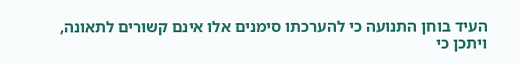העיד בוחן התנועה כי להערכתו סימנים אלו אינם קשורים לתאונה, ויתכן כי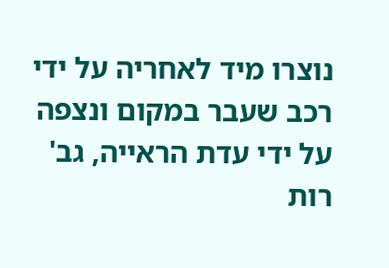נוצרו מיד לאחריה על ידי רכב שעבר במקום ונצפה על ידי עדת הראייה, גב' רות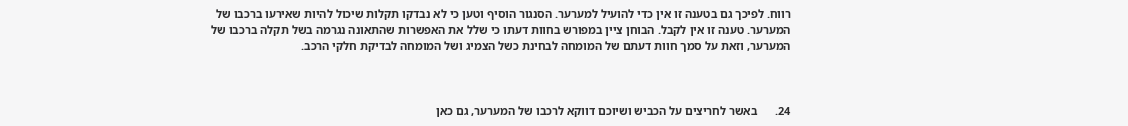רווח. לפיכך גם בטענה זו אין כדי להועיל למערער. הסנגור הוסיף וטען כי לא נבדקו תקלות שיכול להיות שאירעו ברכבו של המערער. טענה זו אין לקבל. הבוחן ציין במפורש בחוות דעתו כי שלל את האפשרות שהתאונה נגרמה בשל תקלה ברכבו של המערער, וזאת על סמך חוות דעתם של המומחה לבחינת כשל הצמיג ושל המומחה לבדיקת חלקי הרכב.



24.      באשר לחריצים על הכביש ושיוכם דווקא לרכבו של המערער, גם כאן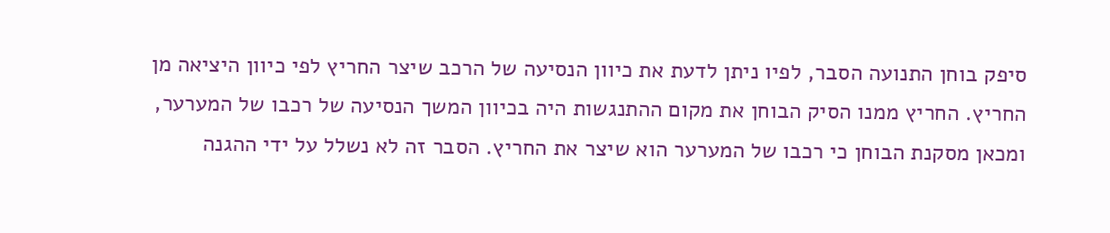סיפק בוחן התנועה הסבר, לפיו ניתן לדעת את כיוון הנסיעה של הרכב שיצר החריץ לפי כיוון היציאה מן החריץ. החריץ ממנו הסיק הבוחן את מקום ההתנגשות היה בכיוון המשך הנסיעה של רכבו של המערער, ומכאן מסקנת הבוחן כי רכבו של המערער הוא שיצר את החריץ. הסבר זה לא נשלל על ידי ההגנה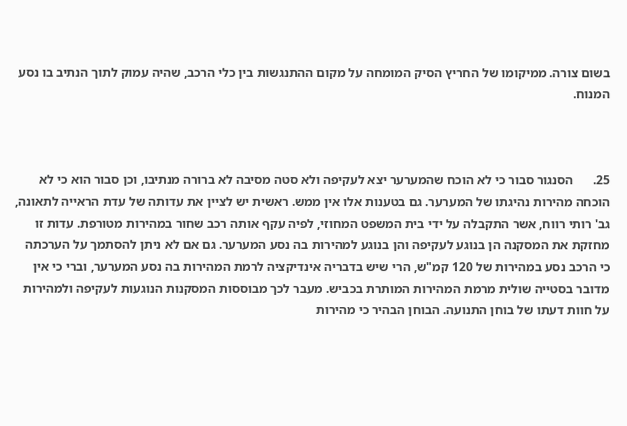בשום צורה. ממיקומו של החריץ הסיק המומחה על מקום ההתנגשות בין כלי הרכב, שהיה עמוק לתוך הנתיב בו נסע המנוח.



25.      הסנגור סבור כי לא הוכח שהמערער יצא לעקיפה ולא סטה מסיבה לא ברורה מנתיבו, וכן סבור הוא כי לא הוכחה מהירות נהיגתו של המערער. גם בטענות אלו אין ממש. ראשית יש לציין את עדותה של עדת הראייה לתאונה, גב' רותי רווח, אשר התקבלה על ידי בית המשפט המחוזי, לפיה עקף אותה רכב שחור במהירות מטורפת. עדות זו מחזקת את המסקנה הן בנוגע לעקיפה והן בנוגע למהירות בה נסע המערער. גם אם לא ניתן להסתמך על הערכתה כי הרכב נסע במהירות של 120 קמ"ש, הרי שיש בדבריה אינדיקציה לרמת המהירות בה נסע המערער, וברי כי אין מדובר בסטייה שולית מרמת המהירות המותרת בכביש. מעבר לכך מבוססות המסקנות הנוגעות לעקיפה ולמהירות על חוות דעתו של בוחן התנועה. הבוחן הבהיר כי מהירות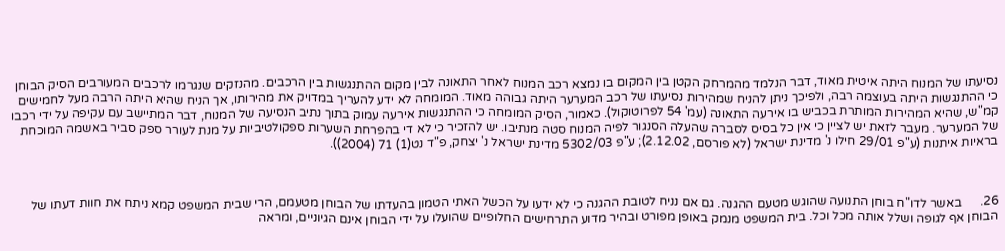נסיעתו של המנוח היתה איטית מאוד, דבר הנלמד מהמרחק הקטן בין המקום בו נמצא רכב המנוח לאחר התאונה לבין מקום ההתנגשות בין הרכבים. מהנזקים שנגרמו לרכבים המעורבים הסיק הבוחן כי ההתנגשות היתה בעוצמה רבה, ולפיכך ניתן להניח שמהירות נסיעתו של רכב המערער היתה גבוהה מאוד. המומחה לא ידע להעריך במדויק את מהירותו, אך הניח שהיא היתה הרבה מעל לחמישים קמ"ש, שהיא המהירות המותרת בכביש בו אירעה התאונה (עמ' 54 לפרוטוקול). כאמור, הסיק המומחה כי ההתנגשות אירעה עמוק בתוך נתיב הנסיעה של המנוח, דבר המתיישב עם עקיפה על ידי רכבו של המערער. מעבר לזאת יש לציין כי אין כל בסיס לסברה שהעלה הסנגור לפיה המנוח סטה מנתיבו. יש להזכיר כי לא די בהפרחת השערות ספקולטיביות על מנת לעורר ספק סביר באשמה המוכחת בראיות איתנות (ע"פ 29/01 חילו נ' מדינת ישראל (לא פורסם, 2.12.02); ע"פ 5302/03 מדינת ישראל נ' יצחק, פ"ד נט(1) 71 (2004)).



26.      באשר לדו"ח בוחן התנועה שהוגש מטעם ההגנה. גם אם נניח לטובת ההגנה כי לא ידעו על הכשל האתי הטמון בהעדתו של הבוחן מטעמם, הרי שבית המשפט קמא ניתח את חוות דעתו של הבוחן אף לגופה ושלל אותה מכל וכל. בית המשפט מנמק באופן מפורט ובהיר מדוע התרחישים החלופיים שהועלו על ידי הבוחן אינם הגיוניים, ומראה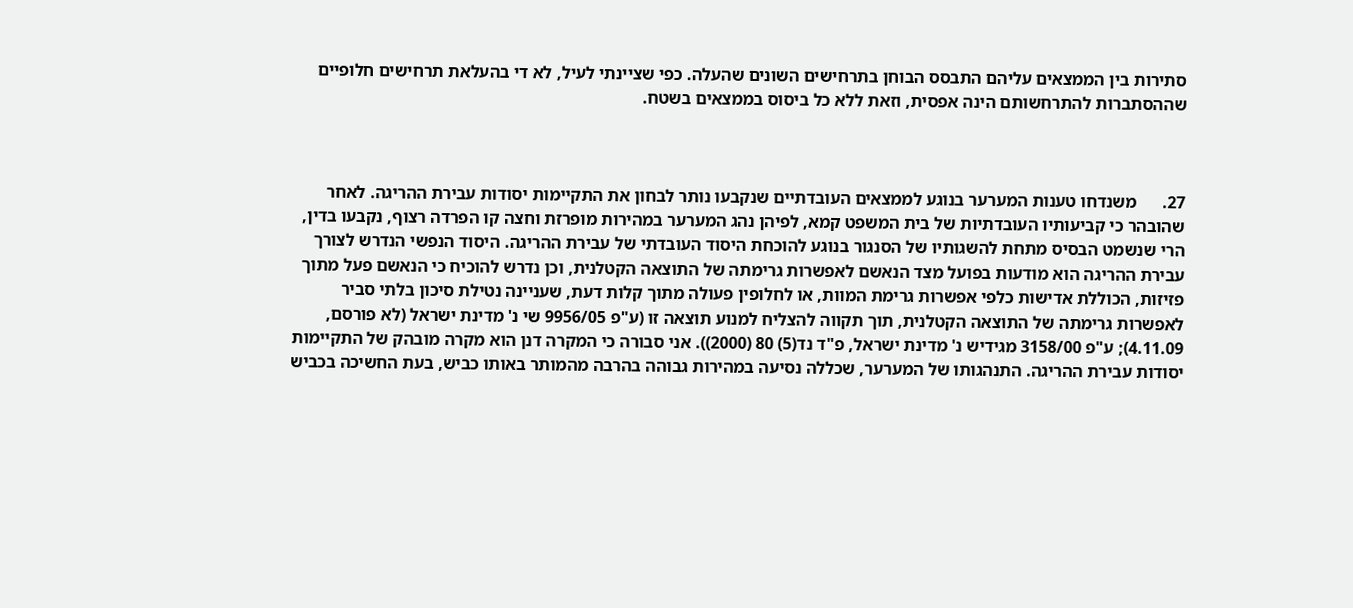סתירות בין הממצאים עליהם התבסס הבוחן בתרחישים השונים שהעלה. כפי שציינתי לעיל, לא די בהעלאת תרחישים חלופיים שההסתברות להתרחשותם הינה אפסית, וזאת ללא כל ביסוס בממצאים בשטח.



27.      משנדחו טענות המערער בנוגע לממצאים העובדתיים שנקבעו נותר לבחון את התקיימות יסודות עבירת ההריגה. לאחר שהובהר כי קביעותיו העובדתיות של בית המשפט קמא, לפיהן נהג המערער במהירות מופרזת וחצה קו הפרדה רצוף, נקבעו בדין, הרי שנשמט הבסיס מתחת להשגותיו של הסנגור בנוגע להוכחת היסוד העובדתי של עבירת ההריגה. היסוד הנפשי הנדרש לצורך עבירת ההריגה הוא מודעות בפועל מצד הנאשם לאפשרות גרימתה של התוצאה הקטלנית, וכן נדרש להוכיח כי הנאשם פעל מתוך פזיזות, הכוללת אדישות כלפי אפשרות גרימת המוות, או לחלופין פעולה מתוך קלות דעת, שעניינה נטילת סיכון בלתי סביר לאפשרות גרימתה של התוצאה הקטלנית, תוך תקווה להצליח למנוע תוצאה זו (ע"פ 9956/05 שי נ' מדינת ישראל (לא פורסם, 4.11.09); ע"פ 3158/00 מגידיש נ' מדינת ישראל, פ"ד נד(5) 80 (2000)). אני סבורה כי המקרה דנן הוא מקרה מובהק של התקיימות יסודות עבירת ההריגה. התנהגותו של המערער, שכללה נסיעה במהירות גבוהה בהרבה מהמותר באותו כביש, בעת החשיכה בכביש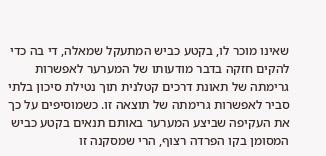שאינו מוכר לו, בקטע כביש המתעקל שמאלה, די בה כדי להקים חזקה בדבר מודעותו של המערער לאפשרות גרימתה של תאונת דרכים קטלנית תוך נטילת סיכון בלתי סביר לאפשרות גרימתה של תוצאה זו. כשמוסיפים על כך את העקיפה שביצע המערער באותם תנאים בקטע כביש המסומן בקו הפרדה רצוף, הרי שמסקנה זו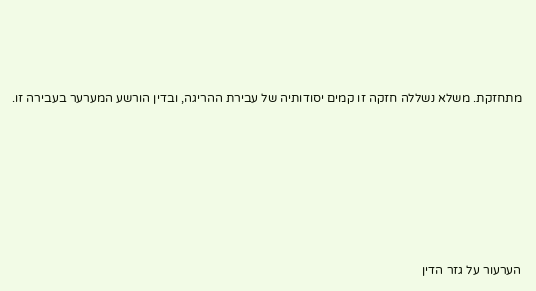מתחזקת. משלא נשללה חזקה זו קמים יסודותיה של עבירת ההריגה, ובדין הורשע המערער בעבירה זו.







הערעור על גזר הדין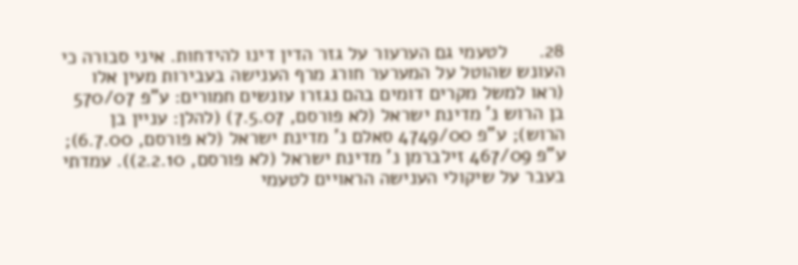28.      לטעמי גם הערעור על גזר הדין דינו להידחות. איני סבורה כי העונש שהוטל על המערער חורג מרף הענישה בעבירות מעין אלו (ראו למשל מקרים דומים בהם נגזרו עונשים חמורים: ע"פ 570/07 בן הרוש נ' מדינת ישראל (לא פורסם, 7.5.07) (להלן: עניין בן הרוש); ע"פ 4749/00 סאלם נ' מדינת ישראל (לא פורסם, 6.7.00); ע"פ 467/09 זילברמן נ' מדינת ישראל (לא פורסם, 2.2.10)). עמדתי בעבר על שיקולי הענישה הראויים לטעמי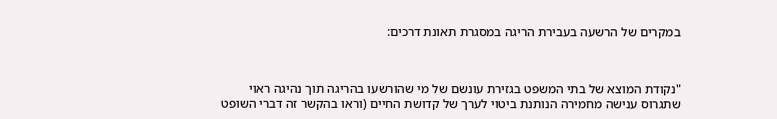במקרים של הרשעה בעבירת הריגה במסגרת תאונת דרכים:



"נקודת המוצא של בתי המשפט בגזירת עונשם של מי שהורשעו בהריגה תוך נהיגה ראוי שתגרוס ענישה מחמירה הנותנת ביטוי לערך של קדושת החיים (וראו בהקשר זה דברי השופט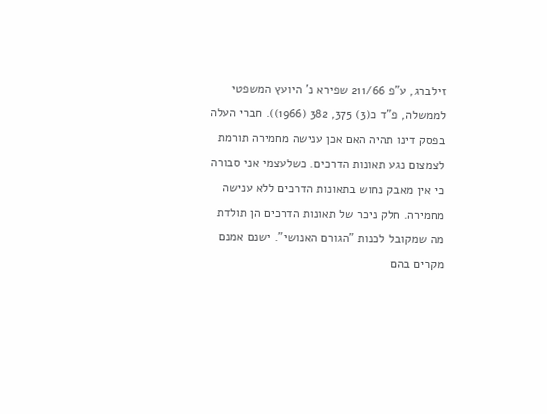זילברג, ע"פ 211/66 שפירא נ' היועץ המשפטי לממשלה, פ"ד כ(3) 375, 382 (1966)). חברי העלה בפסק דינו תהיה האם אכן ענישה מחמירה תורמת לצמצום נגע תאונות הדרכים. כשלעצמי אני סבורה כי אין מאבק נחוש בתאונות הדרכים ללא ענישה מחמירה. חלק ניכר של תאונות הדרכים הן תולדת מה שמקובל לכנות "הגורם האנושי". ישנם אמנם מקרים בהם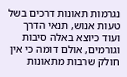נגרמות תאונות דרכים בשל טעות אנוש, תנאי הדרך ועוד כיוצא באלה סיבות וגורמים, אולם דומה כי אין חולק שרבות מתאונות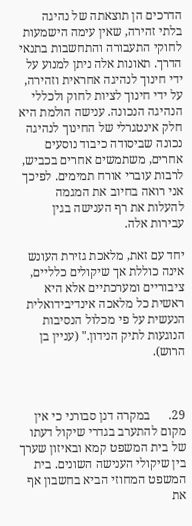הדרכים הן תוצאתה של נהיגה בלתי זהירה, שאין עימה הישמעות לחוקי התעבורה והתחשבות בתנאי הדרך. תאונות אלה ניתן למנוע על ידי חינוך לנהיגה אחראית וזהירה, על ידי חינוך לציות לחוק ולכללי הנהיגה הנכונה. ענישה הולמת היא חלק אינטגרלי של החינוך לנהיגה נכונה שביסודה כיבוד נוסעים אחרים, משתמשים אחרים בכביש, לרבות עוברי אורח תמימים. לפיכך אני רואה בחיוב את המגמה להעלות את רף הענישה בגין עבירות אלה.

יחד עם זאת, מלאכת גזירת העונש אינה כוללת אך שיקולים כלליים, ציבוריים ומערכתיים אלא היא ראשית כל מלאכה אינדיבידואלית הנעשית על פי מכלול הנסיבות הנוגעות לתיק הנידון." (עניין בן הרוש).



29.      במקרה דנן סבורני כי אין מקום להתערב בגדרי שיקול דעתו של בית המשפט קמא ובאיזון שערך בין שיקולי הענישה השונים. בית המשפט המחוזי הביא בחשבון אף את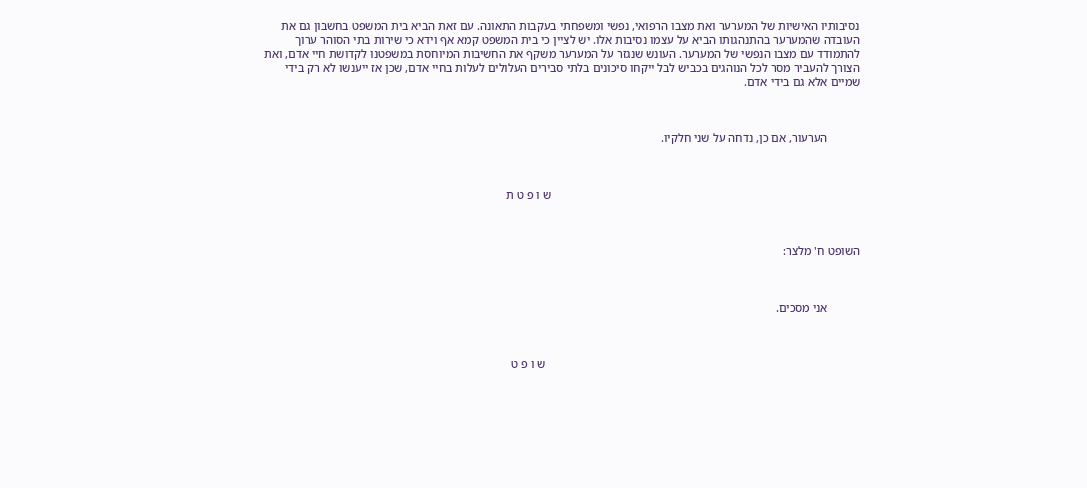נסיבותיו האישיות של המערער ואת מצבו הרפואי, נפשי ומשפחתי בעקבות התאונה. עם זאת הביא בית המשפט בחשבון גם את העובדה שהמערער בהתנהגותו הביא על עצמו נסיבות אלו. יש לציין כי בית המשפט קמא אף וידא כי שירות בתי הסוהר ערוך להתמודד עם מצבו הנפשי של המערער. העונש שנגזר על המערער משקף את החשיבות המיוחסת במשפטנו לקדושת חיי אדם, ואת הצורך להעביר מסר לכל הנוהגים בכביש לבל ייקחו סיכונים בלתי סבירים העלולים לעלות בחיי אדם, שכן אז ייענשו לא רק בידי שמיים אלא גם בידי אדם.



           הערעור, אם כן, נדחה על שני חלקיו.



                                                                                                        ש ו פ ט ת



השופט ח' מלצר:



           אני מסכים.



                                                                                                          ש ו פ ט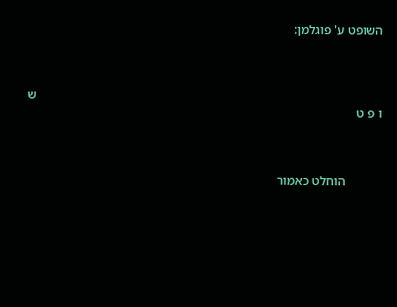השופט ע' פוגלמן:



                                                                                                           ש ו פ ט



           הוחלט כאמור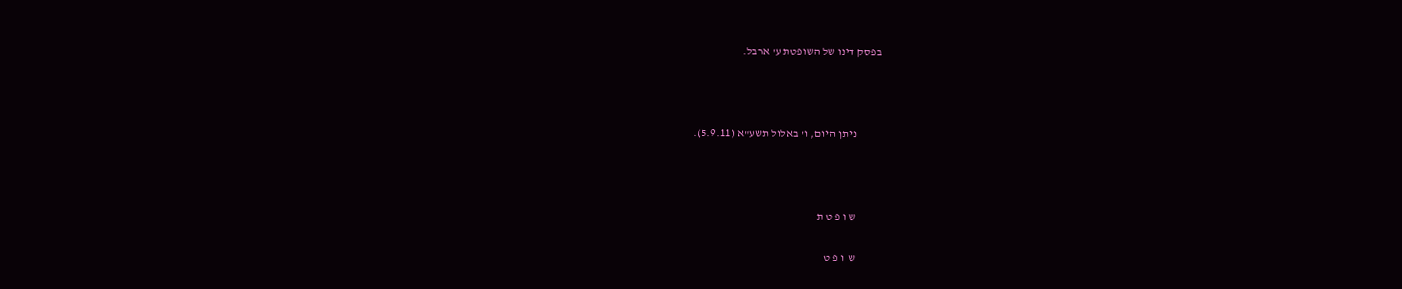בפסק דינו של השופטת ע' ארבל.



           ניתן היום, ו' באלול תשע"א (5.9.11).



           ש ו פ ט ת

           ש  ו פ ט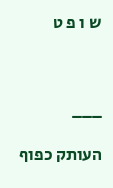ש ו פ ט



___

העותק כפוף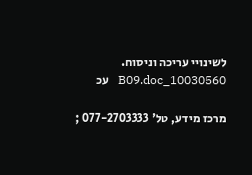לשינויי עריכה וניסוח.   10030560_B09.doc   עכ

מרכז מידע, טל' 077-2703333 ;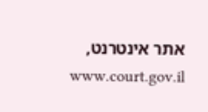אתר אינטרנט,  www.court.gov.il